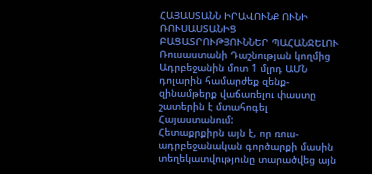ՀԱՅԱՍՏԱՆՆ ԻՐԱՎՈՒՆՔ ՈՒՆԻ ՌՈՒՍԱՍՏԱՆԻՑ ԲԱՑԱՏՐՈՒԹՅՈՒՆՆԵՐ ՊԱՀԱՆՋԵԼՈՒ
Ռուսաստանի Դաշնության կողմից Ադրբեջանին մոտ 1 մլրդ ԱՄՆ դոլարին համարժեք զենք-զինամթերք վաճառելու փաստը շատերին է մտահոգել Հայաստանում:
Հետաքրքիրն այն է, որ ռուս-ադրբեջանական գործարքի մասին տեղեկատվությունը տարածվեց այն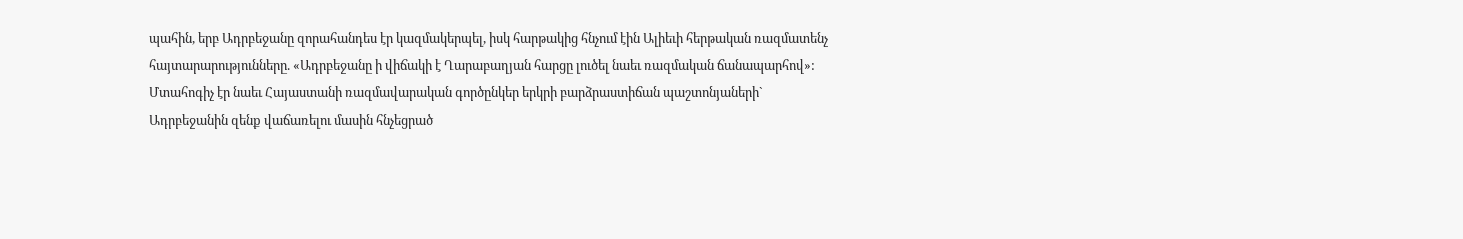պահին, երբ Ադրբեջանը զորահանդես էր կազմակերպել, իսկ հարթակից հնչում էին Ալիեւի հերթական ռազմատենչ հայտարարությունները. «Ադրբեջանը ի վիճակի է Ղարաբաղյան հարցը լուծել նաեւ ռազմական ճանապարհով»:
Մտահոգիչ էր նաեւ Հայաստանի ռազմավարական գործընկեր երկրի բարձրաստիճան պաշտոնյաների` Ադրբեջանին զենք վաճառելու մասին հնչեցրած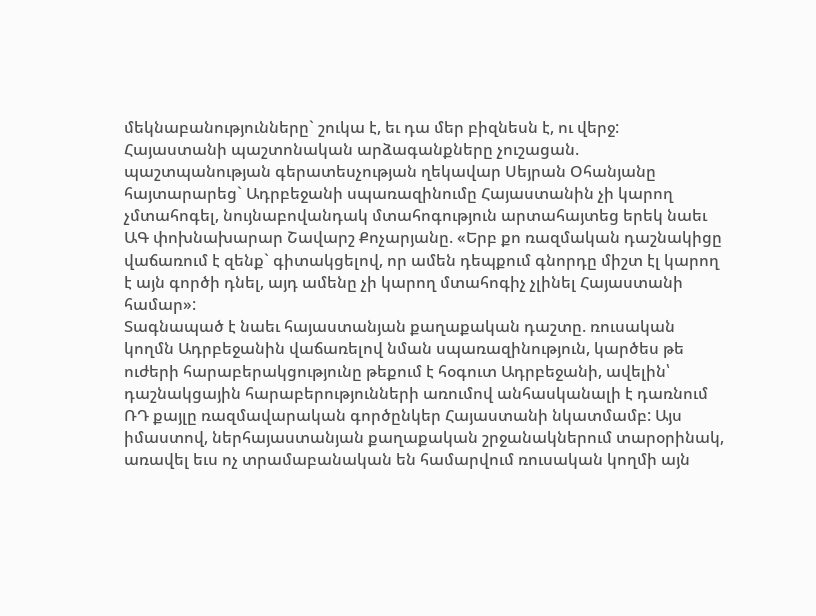մեկնաբանությունները` շուկա է, եւ դա մեր բիզնեսն է, ու վերջ:
Հայաստանի պաշտոնական արձագանքները չուշացան. պաշտպանության գերատեսչության ղեկավար Սեյրան Օհանյանը հայտարարեց` Ադրբեջանի սպառազինումը Հայաստանին չի կարող չմտահոգել, նույնաբովանդակ մտահոգություն արտահայտեց երեկ նաեւ ԱԳ փոխնախարար Շավարշ Քոչարյանը. «Երբ քո ռազմական դաշնակիցը վաճառում է զենք` գիտակցելով, որ ամեն դեպքում գնորդը միշտ էլ կարող է այն գործի դնել, այդ ամենը չի կարող մտահոգիչ չլինել Հայաստանի համար»:
Տագնապած է նաեւ հայաստանյան քաղաքական դաշտը. ռուսական կողմն Ադրբեջանին վաճառելով նման սպառազինություն, կարծես թե ուժերի հարաբերակցությունը թեքում է հօգուտ Ադրբեջանի, ավելին՝ դաշնակցային հարաբերությունների առումով անհասկանալի է դառնում ՌԴ քայլը ռազմավարական գործընկեր Հայաստանի նկատմամբ: Այս իմաստով, ներհայաստանյան քաղաքական շրջանակներում տարօրինակ, առավել եւս ոչ տրամաբանական են համարվում ռուսական կողմի այն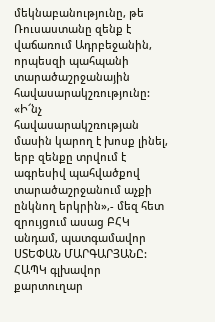մեկնաբանությունը, թե Ռուսաստանը զենք է վաճառում Ադրբեջանին, որպեսզի պահպանի տարածաշրջանային հավասարակշռությունը:
«Ի՜նչ հավասարակշռության մասին կարող է խոսք լինել, երբ զենքը տրվում է ագրեսիվ պահվածքով տարածաշրջանում աչքի ընկնող երկրին»,- մեզ հետ զրույցում ասաց ԲՀԿ անդամ, պատգամավոր ՍՏԵՓԱՆ ՄԱՐԳԱՐՅԱՆԸ:
ՀԱՊԿ գլխավոր քարտուղար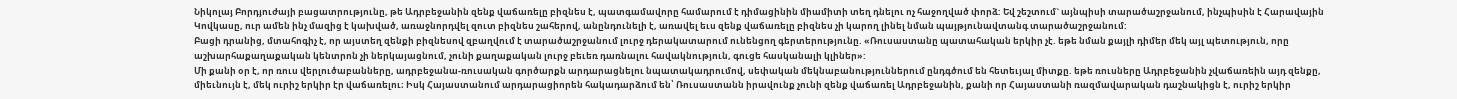Նիկոլայ Բորդյուժայի բացատրությունը, թե Ադրբեջանին զենք վաճառելը բիզնես է, պատգամավորը համարում է դիմացինին միամիտի տեղ դնելու ոչ հաջողված փորձ: Եվ շեշտում` այնպիսի տարածաշրջանում, ինչպիսին է Հարավային Կովկասը, ուր ամեն ինչ մազից է կախված, առաջնորդվել զուտ բիզնես շահերով, անընդունելի է, առավել եւս զենք վաճառելը բիզնես չի կարող լինել նման պայթյունավտանգ տարածաշրջանում:
Բացի դրանից, մտահոգիչ է, որ այստեղ զենքի բիզնեսով զբաղվում է տարածաշրջանում լուրջ դերակատարում ունենցող գերտերությունը. «Ռուսաստանը պատահական երկիր չէ. եթե նման քայլի դիմեր մեկ այլ պետություն, որը աշխարհաքաղաքական կենտրոն չի ներկայացնում, չունի քաղաքական լուրջ բեւեռ դառնալու հավակնություն, գուցե հասկանալի կլիներ»:
Մի քանի օր է, որ ռուս վերլուծաբանները, ադրբեջանա-ռուսական գործարքն արդարացնելու նպատակադրումով, սեփական մեկնաբանություններում ընդգծում են հետեւյալ միտքը. եթե ռուսները Ադրբեջանին չվաճառեին այդ զենքը, միեւնույն է, մեկ ուրիշ երկիր էր վաճառելու։ Իսկ Հայաստանում արդարացիորեն հակադարձում են՝ Ռուսաստանն իրավունք չունի զենք վաճառել Ադրբեջանին, քանի որ Հայաստանի ռազմավարական դաշնակիցն է, ուրիշ երկիր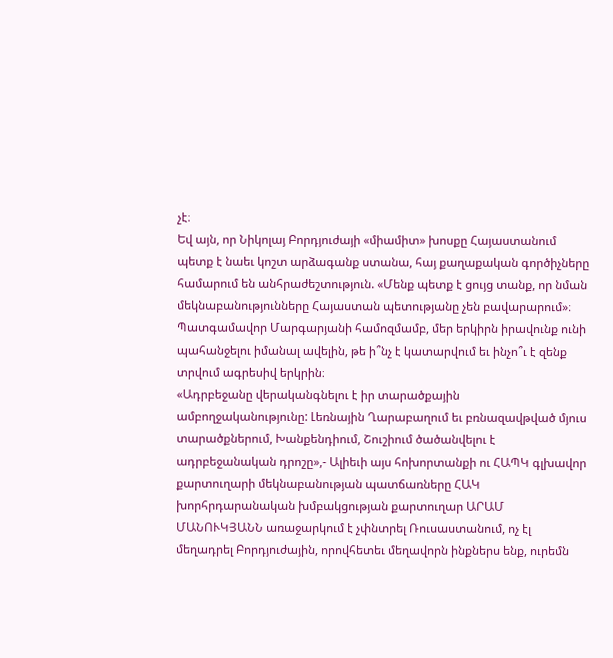չէ։
Եվ այն, որ Նիկոլայ Բորդյուժայի «միամիտ» խոսքը Հայաստանում պետք է նաեւ կոշտ արձագանք ստանա, հայ քաղաքական գործիչները համարում են անհրաժեշտություն. «Մենք պետք է ցույց տանք, որ նման մեկնաբանությունները Հայաստան պետությանը չեն բավարարում»։ Պատգամավոր Մարգարյանի համոզմամբ, մեր երկիրն իրավունք ունի պահանջելու իմանալ ավելին, թե ի՞նչ է կատարվում եւ ինչո՞ւ է զենք տրվում ագրեսիվ երկրին։
«Ադրբեջանը վերականգնելու է իր տարածքային ամբողջականությունը: Լեռնային Ղարաբաղում եւ բռնազավթված մյուս տարածքներում, Խանքենդիում, Շուշիում ծածանվելու է ադրբեջանական դրոշը»,- Ալիեւի այս հոխորտանքի ու ՀԱՊԿ գլխավոր քարտուղարի մեկնաբանության պատճառները ՀԱԿ խորհրդարանական խմբակցության քարտուղար ԱՐԱՄ ՄԱՆՈՒԿՅԱՆՆ առաջարկում է չփնտրել Ռուսաստանում, ոչ էլ մեղադրել Բորդյուժային, որովհետեւ մեղավորն ինքներս ենք, ուրեմն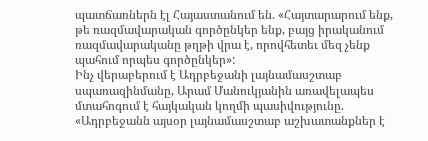պատճառներն էլ Հայաստանում են. «Հայտարարում ենք, թե ռազմավարական գործընկեր ենք, բայց իրականում ռազմավարականը թղթի վրա է, որովհետեւ մեզ չենք պահում որպես գործընկեր»:
Ինչ վերաբերում է Ադրբեջանի լայնամասշտաբ սպառազինմանը, Արամ Մանուկյանին առավելապես մտահոգում է հայկական կողմի պասիվությունը. «Ադրբեջանն այսօր լայնամասշտաբ աշխատանքներ է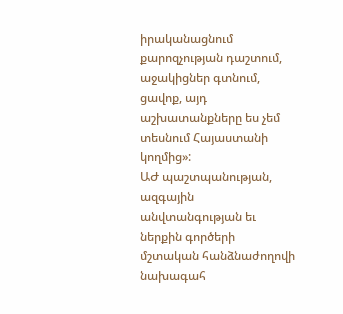իրականացնում քարոզչության դաշտում, աջակիցներ գտնում, ցավոք, այդ աշխատանքները ես չեմ տեսնում Հայաստանի կողմից»:
ԱԺ պաշտպանության, ազգային անվտանգության եւ ներքին գործերի մշտական հանձնաժողովի նախագահ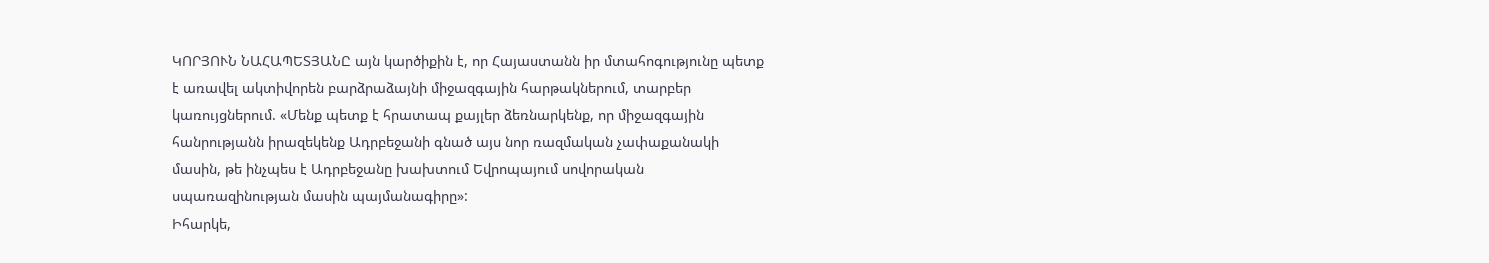ԿՈՐՅՈՒՆ ՆԱՀԱՊԵՏՅԱՆԸ այն կարծիքին է, որ Հայաստանն իր մտահոգությունը պետք է առավել ակտիվորեն բարձրաձայնի միջազգային հարթակներում, տարբեր կառույցներում. «Մենք պետք է հրատապ քայլեր ձեռնարկենք, որ միջազգային հանրությանն իրազեկենք Ադրբեջանի գնած այս նոր ռազմական չափաքանակի մասին, թե ինչպես է Ադրբեջանը խախտում Եվրոպայում սովորական սպառազինության մասին պայմանագիրը»:
Իհարկե,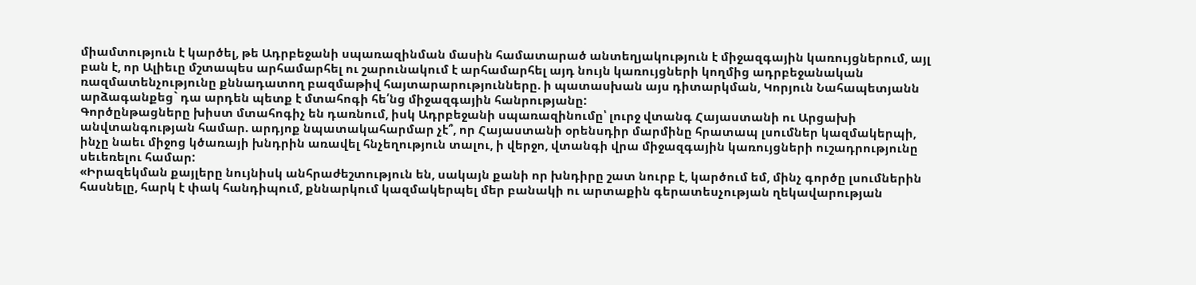միամտություն է կարծել, թե Ադրբեջանի սպառազինման մասին համատարած անտեղյակություն է միջազգային կառույցներում, այլ բան է, որ Ալիեւը մշտապես արհամարհել ու շարունակում է արհամարհել այդ նույն կառույցների կողմից ադրբեջանական ռազմատենչությունը քննադատող բազմաթիվ հայտարարությունները. ի պատասխան այս դիտարկման, Կորյուն Նահապետյանն արձագանքեց` դա արդեն պետք է մտահոգի հե՛նց միջազգային հանրությանը:
Գործընթացները խիստ մտահոգիչ են դառնում, իսկ Ադրբեջանի սպառազինումը՝ լուրջ վտանգ Հայաստանի ու Արցախի անվտանգության համար. արդյոք նպատակահարմար չէ՞, որ Հայաստանի օրենսդիր մարմինը հրատապ լսումներ կազմակերպի, ինչը նաեւ միջոց կծառայի խնդրին առավել հնչեղություն տալու, ի վերջո, վտանգի վրա միջազգային կառույցների ուշադրությունը սեւեռելու համար:
«Իրազեկման քայլերը նույնիսկ անհրաժեշտություն են, սակայն քանի որ խնդիրը շատ նուրբ է, կարծում եմ, մինչ գործը լսումներին հասնելը, հարկ է փակ հանդիպում, քննարկում կազմակերպել մեր բանակի ու արտաքին գերատեսչության ղեկավարության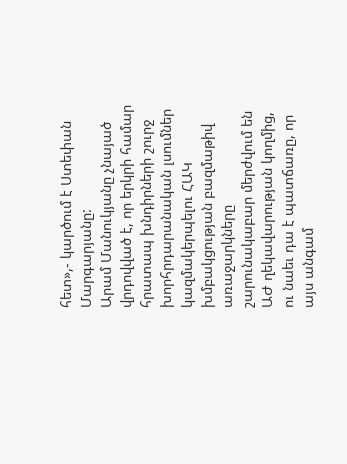հետ»,- կարծում է Ստեփան Մարգարյանը:
Արամ Մանուկյանը չնայած վրդովված է, որ երկրի համար հրատապ խնդիրների շուրջ խորհրդարանական լսումներ կազմակերպելու ՀԱԿ խմբակցության բազմաթիվ առաջարկները շարունակաբար մերժվում են ԱԺ ղեկավարության կողմից, ու նաեւ դա է պատճառը, որ այս անգամ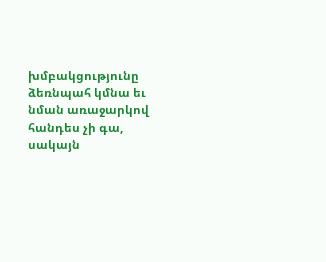խմբակցությունը ձեռնպահ կմնա եւ նման առաջարկով հանդես չի գա, սակայն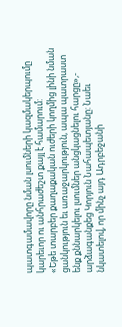պատգամավորը նման լսումների կազմակերպումը կարեւոր ու անհրաժեշտ քայլ է համարում:
«Եթե տարբեր քաղաքական ուժերի կողմից լինի նման ցանկություն եւ առաջարկություն, ապա պատրաստ ենք քննարկելու լսումներ անցկացնելու հարցը»,- արձագանքեց Կորյուն Նահապետյանը: Նաեւ նկատելով, որ մինչ այդ Ադրբեջանի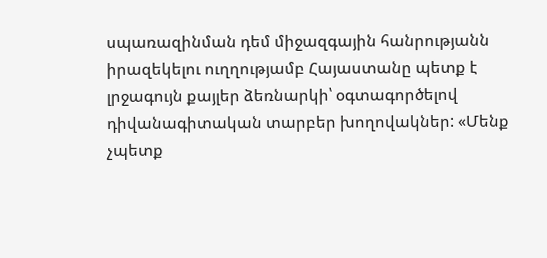սպառազինման դեմ միջազգային հանրությանն իրազեկելու ուղղությամբ Հայաստանը պետք է լրջագույն քայլեր ձեռնարկի՝ օգտագործելով դիվանագիտական տարբեր խողովակներ: «Մենք չպետք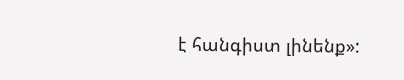է հանգիստ լինենք»: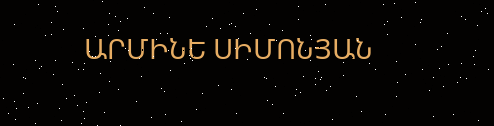ԱՐՄԻՆԵ ՍԻՄՈՆՅԱՆ